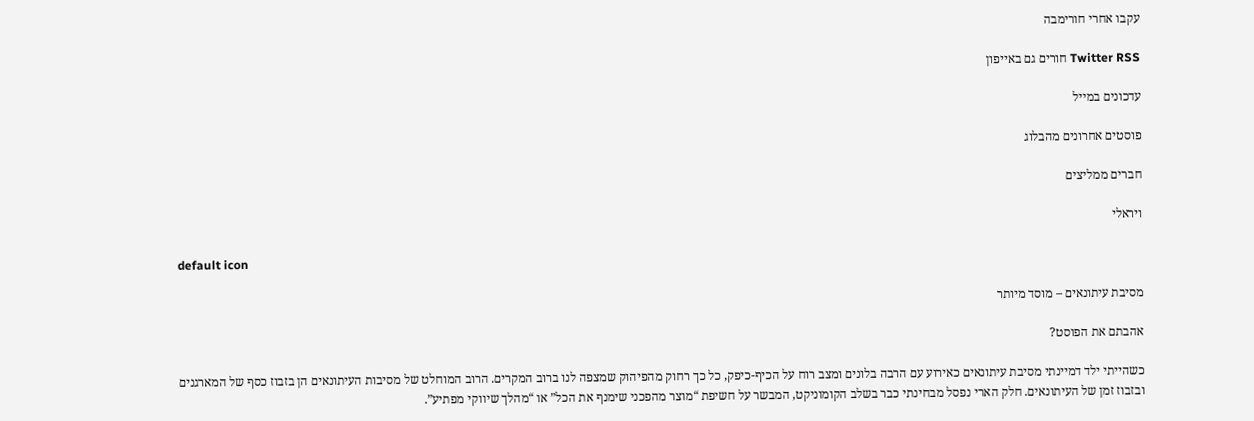עקבו אחרי חורימבה

Twitter RSS חורים גם באייפון

עדכונים במייל

פוסטים אחרונים מהבלוג

חברים ממליצים

ויראלי

default icon

מסיבת עיתונאים – מוסד מיותר

אהבתם את הפוסט?

כשהייתי ילד דמיינתי מסיבת עיתונאים כאירוע עם הרבה בלונים ומצב רוח על הכיף-כיפק, כל כך רחוק מהפיהוק שמצפה לנו ברוב המקרים. הרוב המוחלט של מסיבות העיתונאים הן בזבוז כסף של המארגנים ובזבוז זמן של העיתונאים. חלק הארי נפסל מבחינתי כבר בשלב הקומוניקט, המבשר על חשיפת “מוצר מהפכני שימנף את הכל” או “מהלך שיווקי מפתיע”.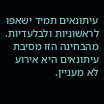עיתונאים תמיד ישאפו לראשוניות ולבלעדיות. מהבחינה הזו מסיבת עיתונאים היא אירוע לא מעניין.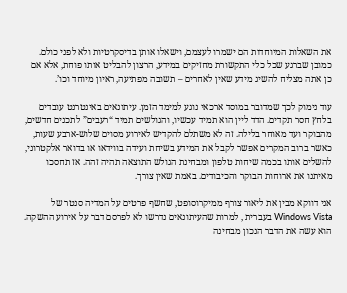את השאלות המיוחדות הם ישמרו לעצמם, וישאלו אותן בדיסקרטיות ולא לפני כולם. כמובן שברגע שכל כלי התקשורת מחזיקים במידע, הרצון להבליט אותו פוחת, אלא אם כן אתה מצליח להשיג מידע שאין לאחרים – תשובה מפתיעה, ראיון מיוחד וכו’.

עוד נימוק לכך שמדובר במוסד ארכאי נוגע למימד הזמן. עיתונאים באינטרנט עובדים בלחץ חסר תקדים. הדד ליין הוא תמיד עכשיו, והגולשים תמיד “רעבים” לתכנים חדשים, מהבוקר ועד מאוחר בלילה. זה לא משתלם להקדיש לאירוע מסוים שלוש-ארבע שעות, כאשר ברוב המקרים אפשר לקבל את המידע בשיחת ועידה בווידאו או בדואר אלקטרוני, להשלים אותו בכמה שיחות טלפון ומבחינת הגולש התוצאה תהיה זהה. אז תחסכו מאיתנו את ארוחות הבוקר והכיבודים. באמת שאין צורך.

אני דווקא מבין את ליאור צורף ממיקרוסופט, שחשף פרטים על המדיה סנטר של Windows Vista בעברית , למרות שהעיתונאים נדרשו לא לפרסם דבר על אירוע ההשקה. הוא עשה את הדבר הנכון מבחינה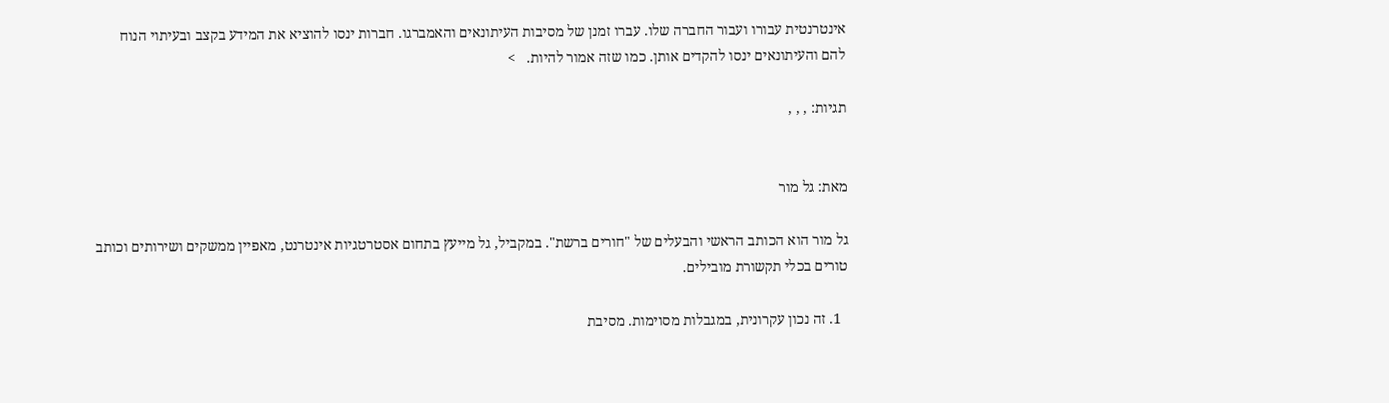אינטרנטית עבורו ועבור החברה שלו. עברו זמנן של מסיבות העיתונאים והאמברגו. חברות ינסו להוציא את המידע בקצב ובעיתוי הנוח להם והעיתונאים ינסו להקדים אותן. כמו שזה אמור להיות.   >

תגיות: , , ,


מאת: גל מור

גל מור הוא הכותב הראשי והבעלים של "חורים ברשת". במקביל, גל מייעץ בתחום אסטרטגיות אינטרנט, מאפיין ממשקים ושירותים וכותב טורים בכלי תקשורת מובילים.

  1. זה נכון עקרונית, במגבלות מסוימות. מסיבת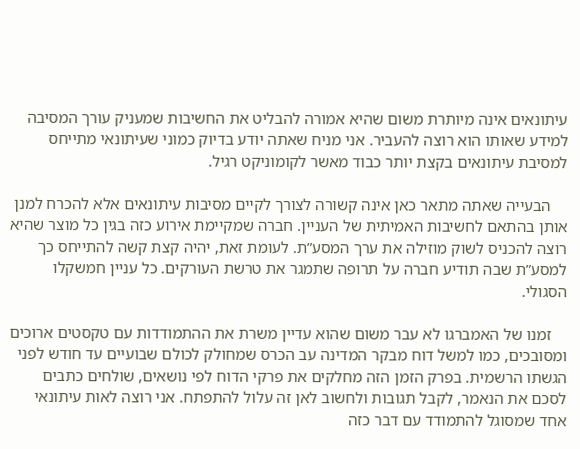עיתונאים אינה מיותרת משום שהיא אמורה להבליט את החשיבות שמעניק עורך המסיבה למידע שאותו הוא רוצה להעביר. אני מניח שאתה יודע בדיוק כמוני שעיתונאי מתייחס למסיבת עיתונאים בקצת יותר כבוד מאשר לקומוניקט רגיל.

    הבעייה שאתה מתאר כאן אינה קשורה לצורך לקיים מסיבות עיתונאים אלא להכרח למנן אותן בהתאם לחשיבות האמיתית של העניין. חברה שמקיימת אירוע כזה בגין כל מוצר שהיא רוצה להכניס לשוק מוזילה את ערך המסע”ת. לעומת זאת, יהיה קצת קשה להתייחס כך למסע”ת שבה תודיע חברה על תרופה שתמגר את טרשת העורקים. כל עניין חמשקלו הסגולי.

    זמנו של האמברגו לא עבר משום שהוא עדיין משרת את ההתמודדות עם טקסטים ארוכים ומסובכים, כמו למשל דוח מבקר המדינה עב הכרס שמחולק לכולם שבועיים עד חודש לפני הגשתו הרשמית. בפרק הזמן הזה מחלקים את פרקי הדוח לפי נושאים, שולחים כתבים לסכם את הנאמר, לקבל תגובות ולחשוב לאן זה עלול להתפתח. אני רוצה לאות עיתונאי אחד שמסוגל להתמודד עם דבר כזה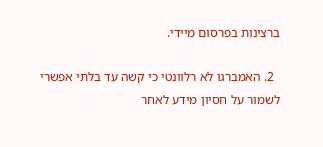ברצינות בפרסום מיידי.

  2. האמברגו לא רלוונטי כי קשה עד בלתי אפשרי לשמור על חסיון מידע לאחר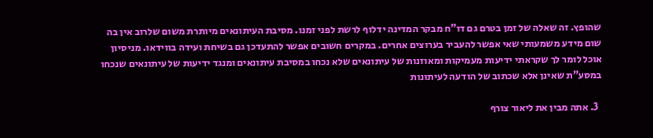שהופץ. זה שאלה של זמן בטרם גם דו”ח מבקר המדינה ידלוף לרשת לפני זמנו. מסיבת העיתונאים מיותרת משום שלרוב אין בה שום מידע משמעותי שאי אפשר להעביר בערוצים אחרים. במקרים חשובים אפשר להתעדכן גם בשיחת ועידה בווידאו. מניסיון אוכל לומר לך שקראתי ידיעות מעמיקות ומאוזנות של עיתונאים שלא נכחו במסיבת עיתונאים ומנגד ידיעות של עיתונאים שנכחו במסע”ת שאינן אלא שכתוב של הודעה לעיתונות

  3. אתה מבין את ליאור צורף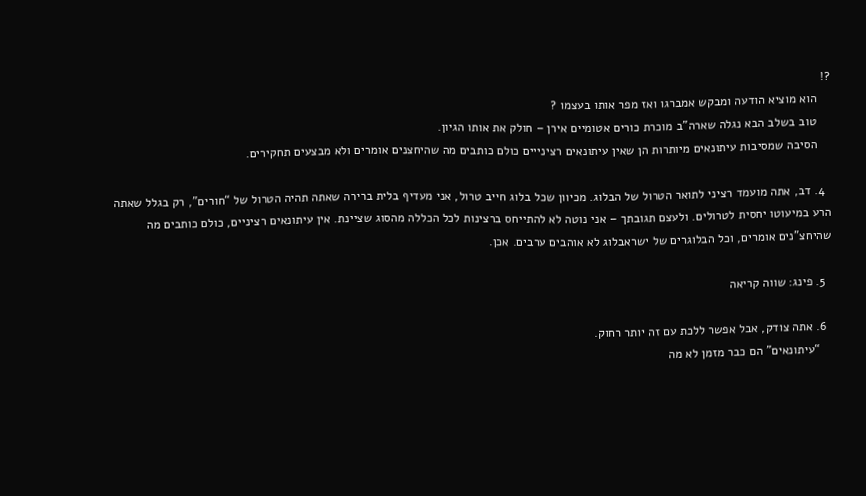?!
    הוא מוציא הודעה ומבקש אמברגו ואז מפר אותו בעצמו ?
    טוב בשלב הבא נגלה שארה”ב מוכרת כורים אטומיים אירן – חולק את אותו הגיון.
    הסיבה שמסיבות עיתונאים מיותרות הן שאין עיתונאים רצינייים כולם כותבים מה שהיחצנים אומרים ולא מבצעים תחקירים.

  4. דב, אתה מועמד רציני לתואר הטרול של הבלוג. מכיוון שכל בלוג חייב טרול, אני מעדיף בלית ברירה שאתה תהיה הטרול של “חורים”, רק בגלל שאתה הרע במיעוטו יחסית לטרולים. ולעצם תגובתך – אני נוטה לא להתייחס ברצינות לכל הכללה מהסוג שציינת. אין עיתונאים רציניים, כולם כותבים מה שהיחצ”נים אומרים, וכל הבלוגרים של ישראבלוג לא אוהבים ערבים. אכן.

  5. פינג: שווה קריאה

  6. אתה צודק, אבל אפשר ללכת עם זה יותר רחוק.
    “עיתונאים” הם כבר מזמן לא מה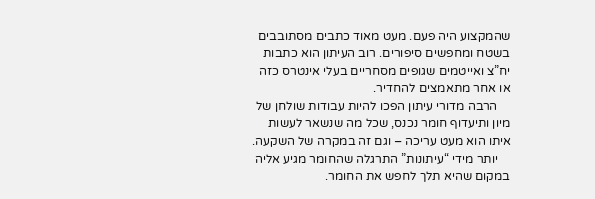שהמקצוע היה פעם. מעט מאוד כתבים מסתובבים בשטח ומחפשים סיפורים. רוב העיתון הוא כתבות יח”צ ואייטמים שגופים מסחריים בעלי אינטרס כזה או אחר מתאמצים להחדיר.
    הרבה מדורי עיתון הפכו להיות עבודות שולחן של מיון ותיעדוף חומר נכנס, שכל מה שנשאר לעשות איתו הוא מעט עריכה – וגם זה במקרה של השקעה.
    יותר מידי “עיתונות” התרגלה שהחומר מגיע אליה במקום שהיא תלך לחפש את החומר.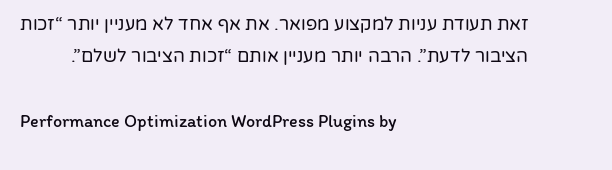זאת תעודת עניות למקצוע מפואר. את אף אחד לא מעניין יותר “זכות הציבור לדעת”. הרבה יותר מעניין אותם “זכות הציבור לשלם”.

Performance Optimization WordPress Plugins by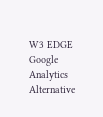W3 EDGE
Google Analytics Alternative